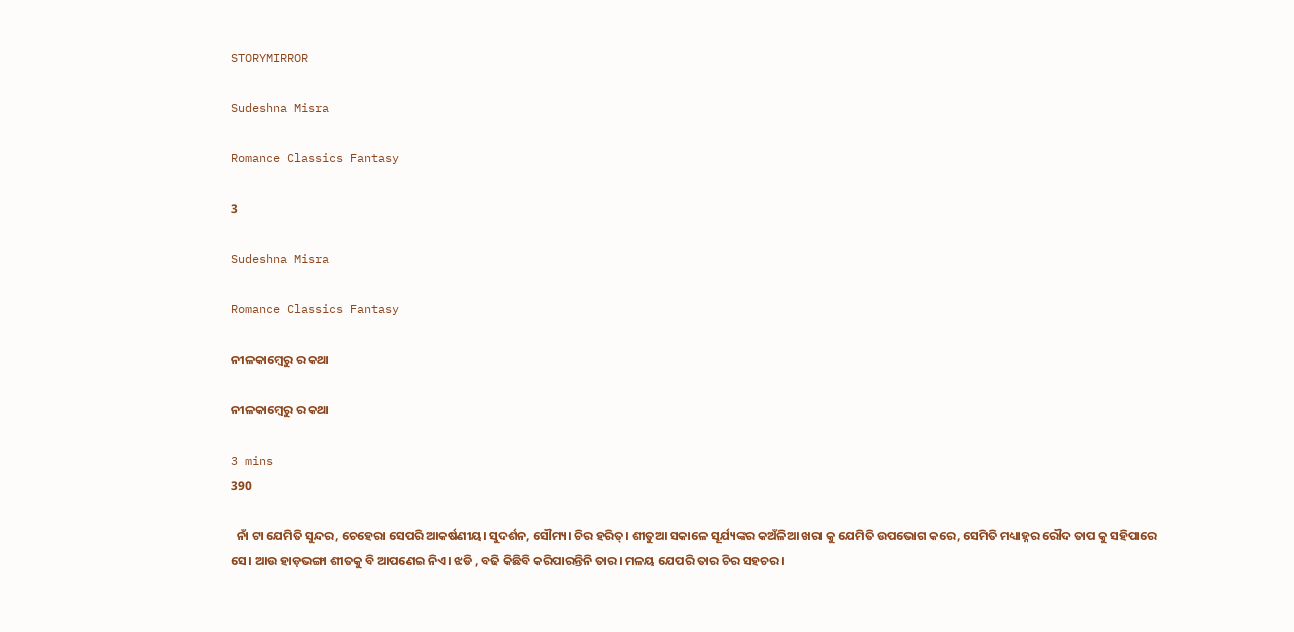STORYMIRROR

Sudeshna Misra

Romance Classics Fantasy

3

Sudeshna Misra

Romance Classics Fantasy

ନୀଳକାମ୍ବେରୁ ର କଥା

ନୀଳକାମ୍ବେରୁ ର କଥା

3 mins
390

  ନାଁ ଟା ଯେମିତି ସୁନ୍ଦର, ଚେହେରା ସେପରି ଆକର୍ଷଣୀୟ। ସୁଦର୍ଶନ, ସୌମ୍ୟ। ଚିର ହରିତ୍। ଶୀତୁଆ ସକାଳେ ସୂର୍ଯ୍ୟଙ୍କର କଅଁଳିଆ ଖରା କୁ ଯେମିତି ଉପଭୋଗ କରେ, ସେମିତି ମଧ୍ୟାହ୍ନର ରୌଦ ତାପ କୁ ସହିପାରେ ସେ। ଆଉ ହାଡ଼ଭଙ୍ଗା ଶୀତକୁ ବି ଆପଣେଇ ନିଏ। ଝଡି , ବଢି କିଛିବି କରିପାରନ୍ତିନି ତାର। ମଳୟ ଯେପରି ତାର ଚିର ସହଚର।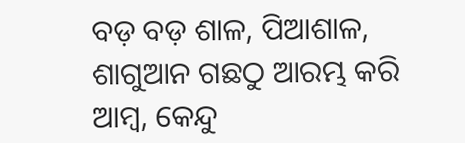ବଡ଼ ବଡ଼ ଶାଳ, ପିଆଶାଳ, ଶାଗୁଆନ ଗଛଠୁ ଆରମ୍ଭ କରି ଆମ୍ବ, କେନ୍ଦୁ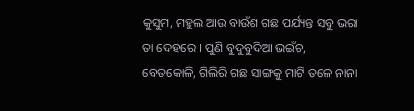କୁସୁମ, ମହୁଲ ଆଉ ବାଉଁଶ ଗଛ ପର୍ଯ୍ୟନ୍ତ ସବୁ ଭରା ତା ଦେହରେ । ପୁଣି ବୁଦୁବୁଦିଆ ଭଇଁଚ, ବେତକୋଳି, ଗିଲିରି ଗଛ ସାଙ୍ଗକୁ ମାଟି ତଳେ ନାନା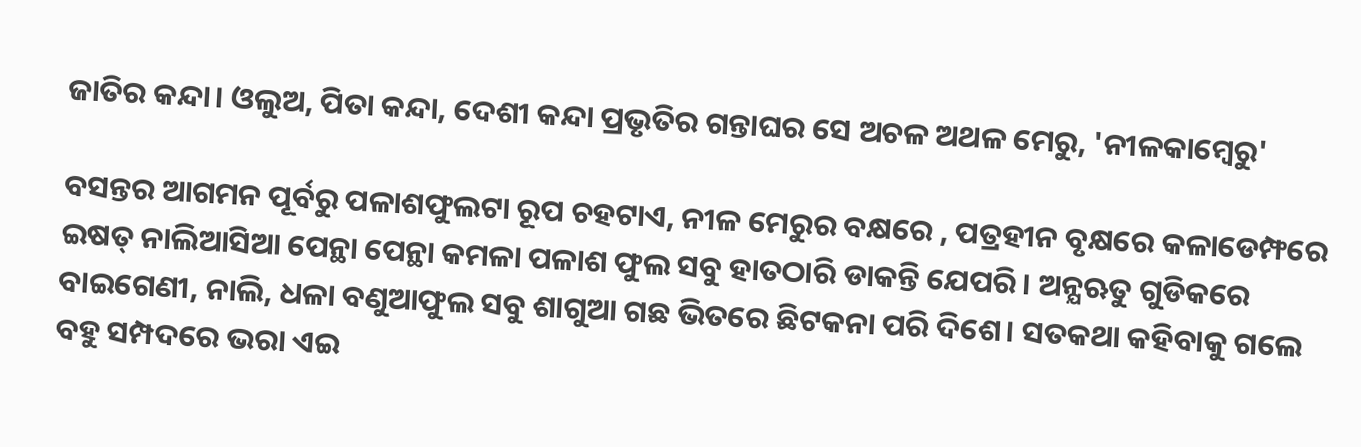ଜାତିର କନ୍ଦା। ଓଲୁଅ, ପିତା କନ୍ଦା, ଦେଶୀ କନ୍ଦା ପ୍ରଭୃତିର ଗନ୍ତାଘର ସେ ଅଚଳ ଅଥଳ ମେରୁ, 'ନୀଳକାମ୍ବେରୁ'

ବସନ୍ତର ଆଗମନ ପୂର୍ବରୁ ପଳାଶଫୁଲଟା ରୂପ ଚହଟାଏ, ନୀଳ ମେରୁର ବକ୍ଷରେ , ପତ୍ରହୀନ ବୃକ୍ଷରେ କଳାଡେମ୍ଫରେ ଇଷତ୍ ନାଲିଆସିଆ ପେନ୍ଥା ପେନ୍ଥା କମଳା ପଳାଶ ଫୁଲ ସବୁ ହାତଠାରି ଡାକନ୍ତି ଯେପରି। ଅନ୍ଯଋତୁ ଗୁଡିକରେ ବାଇଗେଣୀ, ନାଲି, ଧଳା ବଣୁଆଫୁଲ ସବୁ ଶାଗୁଆ ଗଛ ଭିତରେ ଛିଟକନା ପରି ଦିଶେ। ସତକଥା କହିବାକୁ ଗଲେ ବହୁ ସମ୍ପଦରେ ଭରା ଏଇ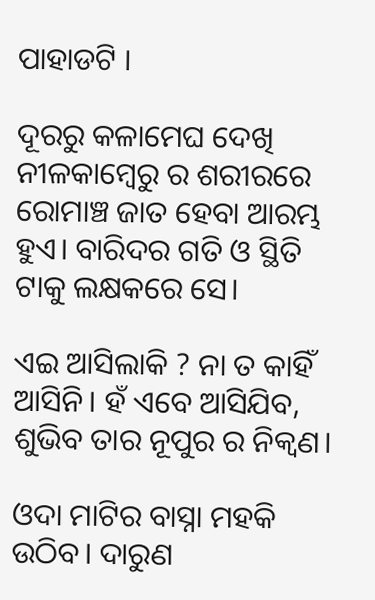ପାହାଡଟି ।

ଦୂରରୁ କଳାମେଘ ଦେଖି ନୀଳକାମ୍ବେରୁ ର ଶରୀରରେ ରୋମାଞ୍ଚ ଜାତ ହେବା ଆରମ୍ଭ ହୁଏ। ବାରିଦର ଗତି ଓ ସ୍ଥିତି ଟାକୁ ଲକ୍ଷକରେ ସେ।

ଏଇ ଆସିଲାକି ? ନା ତ କାହିଁ ଆସିନି। ହଁ ଏବେ ଆସିଯିବ, ଶୁଭିବ ତାର ନୂପୁର ର ନିକ୍ବଣ।

ଓଦା ମାଟିର ବାସ୍ନା ମହକି ଉଠିବ। ଦାରୁଣ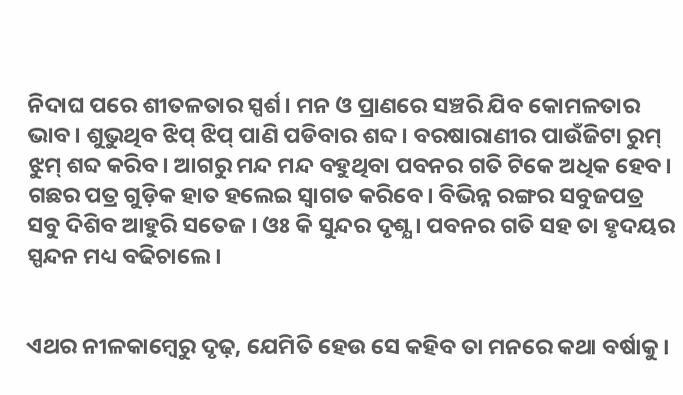ନିଦାଘ ପରେ ଶୀତଳତାର ସ୍ପର୍ଶ। ମନ ଓ ପ୍ରାଣରେ ସଞ୍ଚରି ଯିବ କୋମଳତାର ଭାବ। ଶୁଭୁଥିବ ଝିପ୍ ଝିପ୍ ପାଣି ପଡିବାର ଶବ୍ଦ। ବରଷାରାଣୀର ପାଉଁଜିଟା ରୁମ୍ ଝୁମ୍ ଶବ୍ଦ କରିବ। ଆଗରୁ ମନ୍ଦ ମନ୍ଦ ବହୁଥିବା ପବନର ଗତି ଟିକେ ଅଧିକ ହେବ। ଗଛର ପତ୍ର ଗୁଡ଼ିକ ହାତ ହଲେଇ ସ୍ବାଗତ କରିବେ। ବିଭିନ୍ନ ରଙ୍ଗର ସବୁଜପତ୍ର ସବୁ ଦିଶିବ ଆହୁରି ସତେଜ । ଓଃ କି ସୁନ୍ଦର ଦୃଶ୍ଯ । ପବନର ଗତି ସହ ତା ହୃଦୟର ସ୍ପନ୍ଦନ ମଧ୍ୟ ବଢିଚାଲେ ।


ଏଥର ନୀଳକାମ୍ବେରୁ ଦୃଢ଼, ଯେମିତି ହେଉ ସେ କହିବ ତା ମନରେ କଥା ବର୍ଷାକୁ।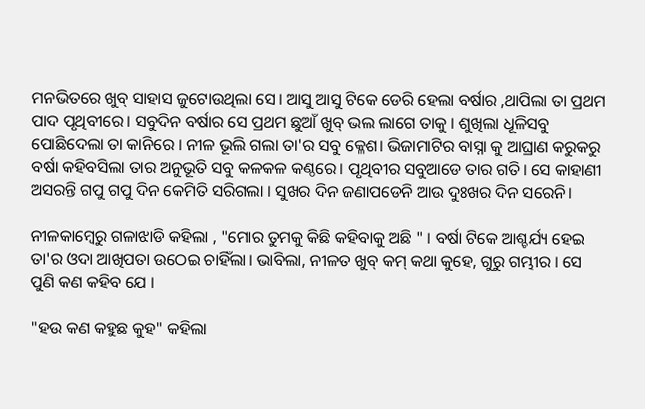ମନଭିତରେ ଖୁବ୍ ସାହାସ ଜୁଟୋଉଥିଲା ସେ। ଆସୁ ଆସୁ ଟିକେ ଡେରି ହେଲା ବର୍ଷାର ,ଥାପିଲା ତା ପ୍ରଥମ ପାଦ ପୃଥିବୀରେ। ସବୁଦିନ ବର୍ଷାର ସେ ପ୍ରଥମ ଛୁଆଁ ଖୁବ୍ ଭଲ ଲାଗେ ତାକୁ । ଶୁଖିଲା ଧୂଳିସବୁ ପୋଛିଦେଲା ତା କାନିରେ । ନୀଳ ଭୂଲି ଗଲା ତା'ର ସବୁ କ୍ଳେଶ। ଭିଜାମାଟିର ବାସ୍ନା କୁ ଆଘ୍ରାଣ କରୁକରୁ ବର୍ଷା କହିବସିଲା ତାର ଅନୁଭୂତି ସବୁ କଳକଳ କଣ୍ଠରେ। ପୃଥିବୀର ସବୁଆଡେ ତାର ଗତି। ସେ କାହାଣୀ ଅସରନ୍ତି ଗପୁ ଗପୁ ଦିନ କେମିତି ସରିଗଲା । ସୁଖର ଦିନ ଜଣାପଡେନି ଆଉ ଦୁଃଖର ଦିନ ସରେନି।

ନୀଳକାମ୍ବେରୁ ଗଳାଝାଡି କହିଲା , "ମୋର ତୁମକୁ କିଛି କହିବାକୁ ଅଛି " । ବର୍ଷା ଟିକେ ଆଶ୍ଚର୍ଯ୍ୟ ହେଇ ତା'ର ଓଦା ଆଖିପତା ଉଠେଇ ଚାହିଁଲା। ଭାବିଲା, ନୀଳତ ଖୁବ୍ କମ୍ କଥା କୁହେ, ଗୁରୁ ଗମ୍ଭୀର । ସେ ପୁଣି କଣ କହିବ ଯେ ।

"ହଉ କଣ କହୁଛ କୁହ" କହିଲା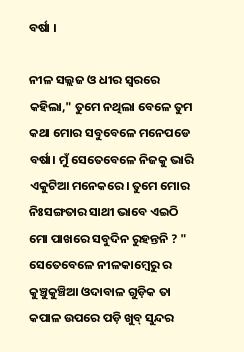ବର୍ଷା ।

ନୀଳ ସଲ୍ଲଜ ଓ ଧୀର ସ୍ବରରେ କହିଲା," ତୁମେ ନଥିଲା ବେଳେ ତୁମ କଥା ମୋର ସବୁବେଳେ ମନେପଡେ ବର୍ଷା। ମୁଁ ସେତେବେଳେ ନିଜକୁ ଭାରି ଏକୁଟିଆ ମନେକରେ। ତୁମେ ମୋର ନିଃସଙ୍ଗତାର ସାଥୀ ଭାବେ ଏଇଠି ମୋ ପାଖରେ ସବୁଦିନ ରୁହନ୍ତନି ? " ସେତେବେଳେ ନୀଳକାମ୍ବେରୁ ର କୁଞ୍ଚୁକୁଞ୍ଚିଆ ଓଦାବାଳ ଗୁଡ଼ିକ ତା କପାଳ ଉପରେ ପଡ଼ି ଖୁବ୍ ସୁନ୍ଦର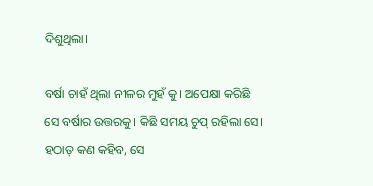ଦିଶୁଥିଲା।

ବର୍ଷା ଚାହଁ ଥିଲା ନୀଳର ମୁହଁ କୁ। ଅପେକ୍ଷା କରିଛି ସେ ବର୍ଷାର ଉତ୍ତରକୁ। କିଛି ସମୟ ଚୁପ୍ ରହିଲା ସେ। ହଠାତ୍ କଣ କହିବ, ସେ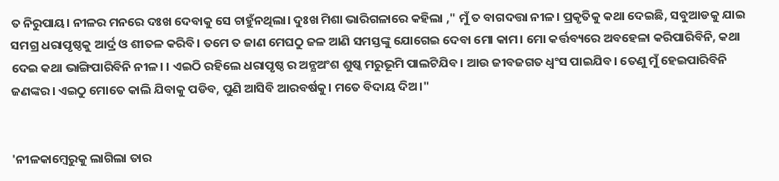ତ ନିରୁପାୟ। ନୀଳର ମନରେ ଦଃଖ ଦେବାକୁ ସେ ଚାହୁଁନଥିଲା। ଦୁଃଖ ମିଶା ଭାରିଗଳାରେ କହିଲା ," ମୁଁ ତ ବାଗଦତ୍ତା ନୀଳ। ପ୍ରକୃତିକୁ କଥା ଦେଇଛି, ସବୁଆଡକୁ ଯାଇ ସମଗ୍ର ଧରାପୃଷ୍ଠକୁ ଆର୍ଦ୍ର ଓ ଶୀତଳ କରିବି। ତମେ ତ ଜାଣ ମେଘଠୁ ଜଳ ଆଣି ସମସ୍ତଙ୍କୁ ଯୋଗେଇ ଦେବା ମୋ କାମ। ମୋ କର୍ତ୍ତବ୍ୟରେ ଅବହେଳା କରିପାରିବିନି, କଥା ଦେଇ କଥା ଭାଙ୍ଗିପାରିବିନି ନୀଳ। । ଏଇଠି ରହିଲେ ଧରାପୃଷ୍ଠ ର ଅନ୍ଯଅଂଶ ଶୁଷ୍କ ମରୁଭୂମି ପାଲଟିଯିବ। ଆଉ ଜୀବଜଗତ ଧ୍ବଂସ ପାଇଯିବ। ତେଣୁ ମୁଁ ହେଇପାରିବିନି ଜଣଙ୍କର। ଏଇଠୁ ମୋତେ କାଲି ଯିବାକୁ ପଡିବ, ପୁଣି ଆସିବି ଆରବର୍ଷକୁ। ମତେ ବିଦାୟ ଦିଅ।"


'ନୀଳକାମ୍ବେରୁକୁ ଲାଗିଲା ତାର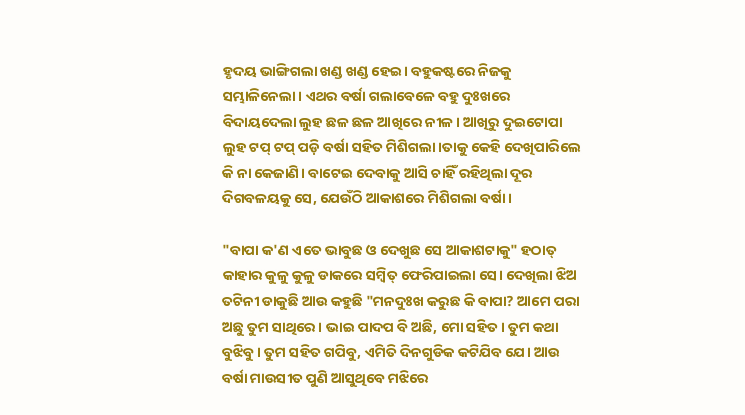ହୃଦୟ ଭାଙ୍ଗିଗଲା ଖଣ୍ଡ ଖଣ୍ଡ ହେଇ। ବହୁକଷ୍ଟରେ ନିଜକୁ ସମ୍ଭାଳିନେଲା। ଏଥର ବର୍ଷା ଗଲାବେଳେ ବହୁ ଦୁଃଖରେ ବିଦାୟଦେଲା ଲୁହ ଛଳ ଛଳ ଆଖିରେ ନୀଳ। ଆଖିରୁ ଦୁଇଟୋପା ଲୁହ ଟପ୍ ଟପ୍ ପଡ଼ି ବର୍ଷା ସହିତ ମିଶିଗଲା।ତାକୁ କେହି ଦେଖିପାରିଲେ କି ନା କେଜାଣି। ବାଟେଇ ଦେବାକୁ ଆସି ଚାହିଁ ରହିଥିଲା ଦୂର ଦିଗବଳୟକୁ ସେ, ଯେଉଁଠି ଆକାଶରେ ମିଶିଗଲା ବର୍ଷା ।

"ବାପା କ'ଣ ଏତେ ଭାବୁଛ ଓ ଦେଖୁଛ ସେ ଆକାଶଟାକୁ" ହଠାତ୍ କାହାର କୁଳୁ କୁଳୁ ଡାକରେ ସମ୍ବିତ୍ ଫେରିପାଇଲା ସେ। ଦେଖିଲା ଝିଅ ତଟିନୀ ଡାକୁଛି ଆଉ କହୁଛି "ମନଦୁଃଖ କରୁଛ କି ବାପା? ଆମେ ପରା ଅଛୁ ତୁମ ସାଥିରେ। ଭାଇ ପାଦପ ବି ଅଛି, ମୋ ସହିତ। ତୁମ କଥା ବୁଝିବୁ। ତୁମ ସହିତ ଗପିବୁ, ଏମିତି ଦିନଗୁଡିକ କଟିଯିବ ଯେ। ଆଉ ବର୍ଷା ମାଉସୀତ ପୁଣି ଆସୁଥିବେ ମଝିରେ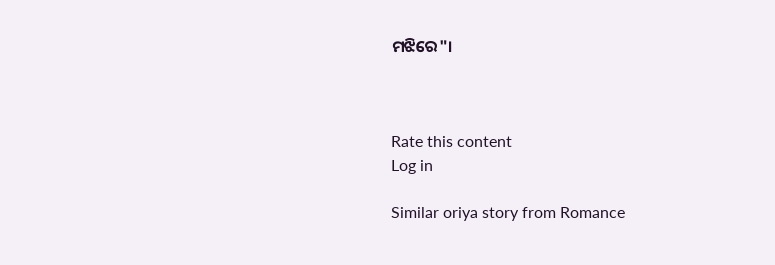ମଝିରେ"।



Rate this content
Log in

Similar oriya story from Romance